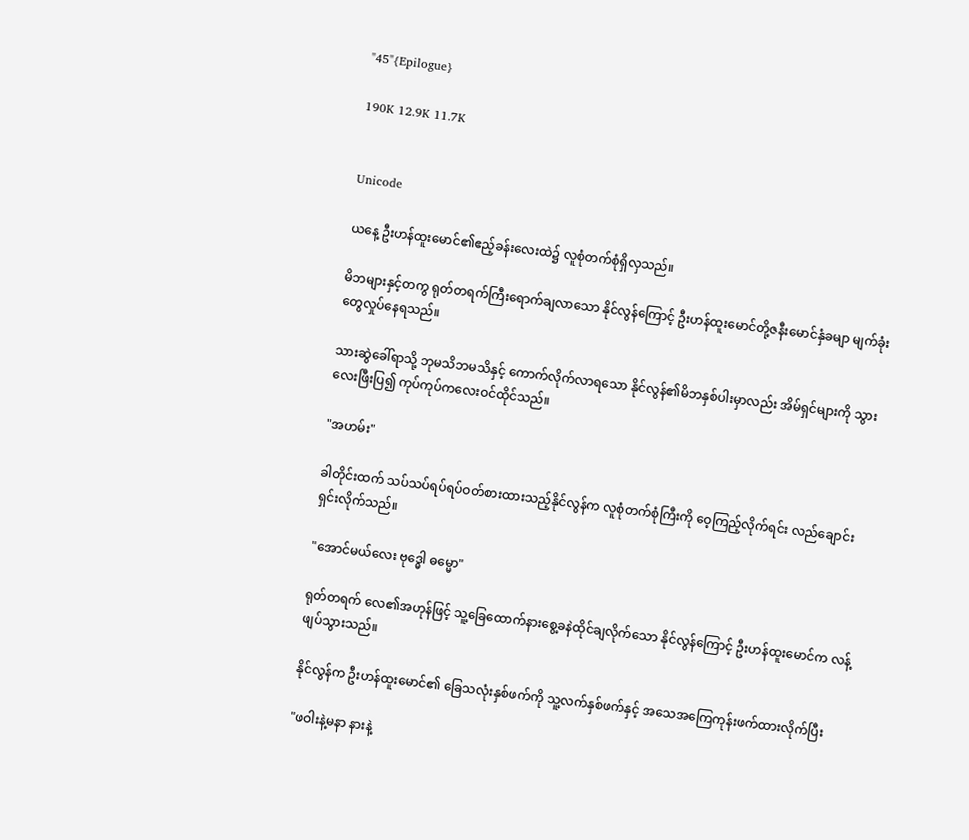"45"{Epilogue}

190K 12.9K 11.7K


Unicode

ယနေ့ ဦးဟန်ထူးမောင်၏ဧည့်ခန်းလေးထဲ၌ လူစုံတက်စုံရှိလှသည်။

မိဘများနှင့်တကွ ရုတ်တရက်ကြီးရောက်ချလာသော နိုင်လွန်ကြောင့် ဦးဟန်ထူးမောင်တို့ဇနီးမောင်နှံခမျာ မျက်ခုံးတွေလှုပ်နေရသည်။

သားဆွဲခေါ်ရာသို့ ဘုမသိဘမသိနှင့် ကောက်လိုက်လာရသော နိုင်လွန်၏မိဘနှစ်ပါးမှာလည်း အိမ်ရှင်များကို သွားလေးဖြီးပြ၍ ကုပ်ကုပ်ကလေးဝင်ထိုင်သည်။

"အဟမ်း"

ခါတိုင်းထက် သပ်သပ်ရပ်ရပ်ဝတ်စားထားသည့်နိုင်လွန်က လူစုံတက်စုံကြီးကို ဝေ့ကြည့်လိုက်ရင်း လည်ချောင်းရှင်းလိုက်သည်။

"အောင်မယ်လေး ဗုဒ္ဓေါ ဓမ္မော"

ရုတ်တရက် လေ၏အဟုန်ဖြင့် သူ့ခြေထောက်နားစွေ့ခနဲထိုင်ချလိုက်သော နိုင်လွန်ကြောင့် ဦးဟန်ထူးမောင်က လန့်ဖျပ်သွားသည်။

နိုင်လွန်က ဦးဟန်ထူးမောင်၏ ခြေသလုံးနှစ်ဖက်ကို သူ့လက်နှစ်ဖက်နှင့် အသေအကြေကုန်းဖက်ထားလိုက်ပြီး

"ဖဝါးနဲ့မနာ နားနဲ့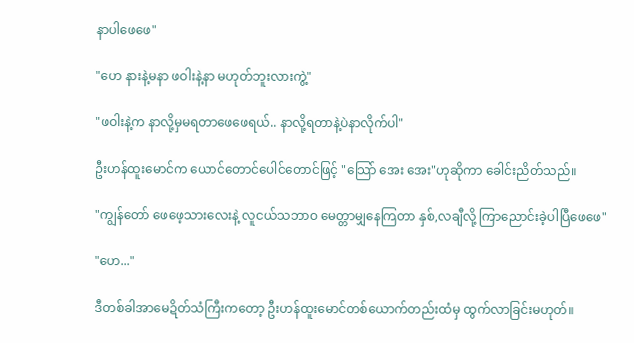နာပါဖေဖေ"

"ဟေ နားနဲ့မနာ ဖဝါးနဲ့နာ မဟုတ်ဘူးလားကွဲ့"

"ဖဝါးနဲ့က နာလို့မှမရတာဖေဖေရယ်.. နာလို့ရတာနဲ့ပဲနာလိုက်ပါ"

ဦးဟန်ထူးမောင်က ယောင်တောင်ပေါင်တောင်ဖြင့် "သြော် အေး အေး"ဟုဆိုကာ ခေါင်းညိတ်သည်။

"ကျွန်တော် ဖေဖေ့သားလေးနဲ့ လူငယ်သဘာဝ မေတ္တာမျှနေကြတာ နှစ်,လချီလို့ ကြာညောင်းခဲ့ပါပြီဖေဖေ"

"ဟေ..."

ဒီတစ်ခါအာမေဍိတ်သံကြီးကတော့ ဦးဟန်ထူးမောင်တစ်ယောက်တည်းထံမှ ထွက်လာခြင်းမဟုတ်။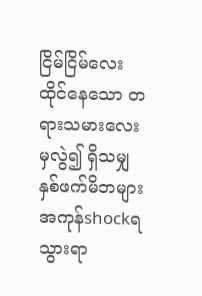ငြိမ်ငြိမ်လေးထိုင်နေသော တရားသမားလေးမှလွဲ၍ ရှိသမျှနှစ်ဖက်မိဘများအကုန်shockရသွားရာ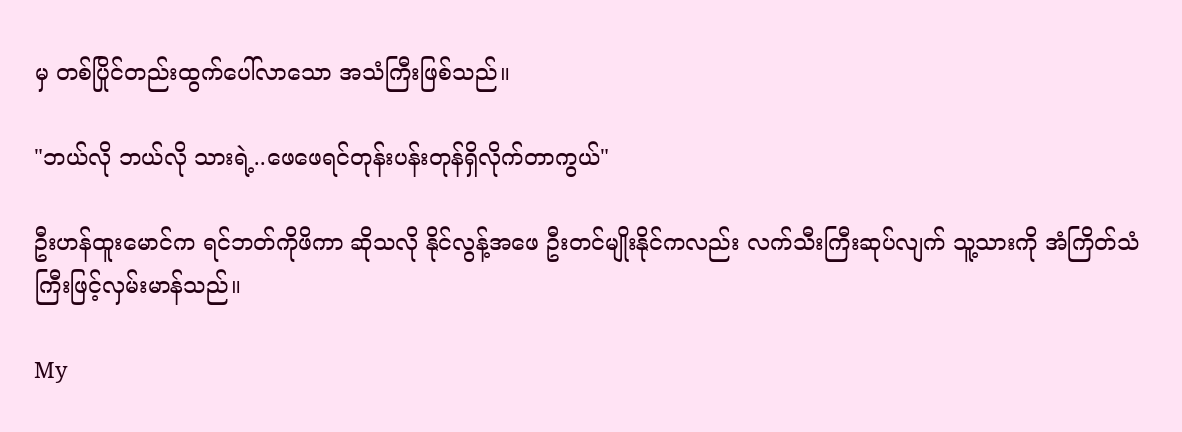မှ တစ်ပြိုင်တည်းထွက်ပေါ်လာသော အသံကြီးဖြစ်သည်။

"ဘယ်လို ဘယ်လို သားရဲ့..ဖေဖေရင်တုန်းပန်းတုန်ရှိလိုက်တာကွယ်"

ဦးဟန်ထူးမောင်က ရင်ဘတ်ကိုဖိကာ ဆိုသလို နိုင်လွန့်အဖေ ဦးတင်မျိုးနိုင်ကလည်း လက်သီးကြီးဆုပ်လျက် သူ့သားကို အံကြိတ်သံကြီးဖြင့်လှမ်းမာန်သည်။

My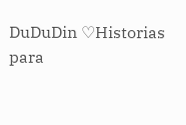DuDuDin ♡Historias para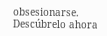obsesionarse. Descúbrelo ahora